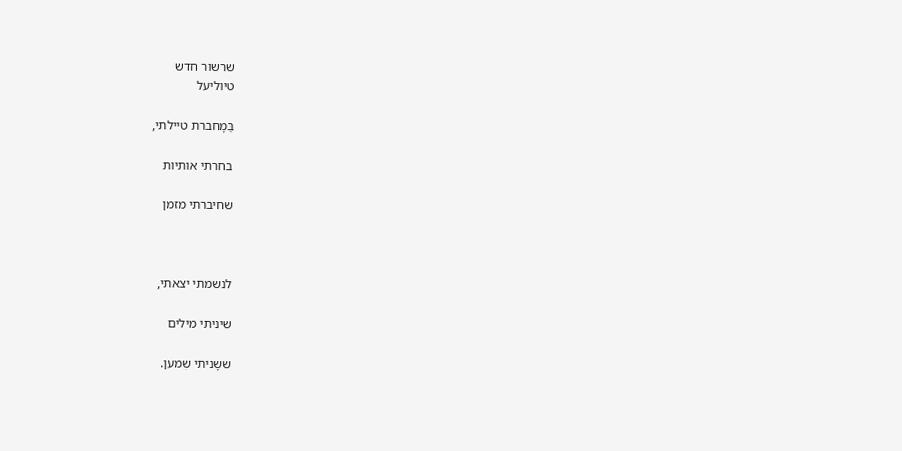שרשור חדש
טיוליעל

בַּמָחברת טיילתי,

בחרתי אותיות

שחיברתי מזמן



לנשמתי יצאתי,

שיניתי מילים

ששָניתי שִמען.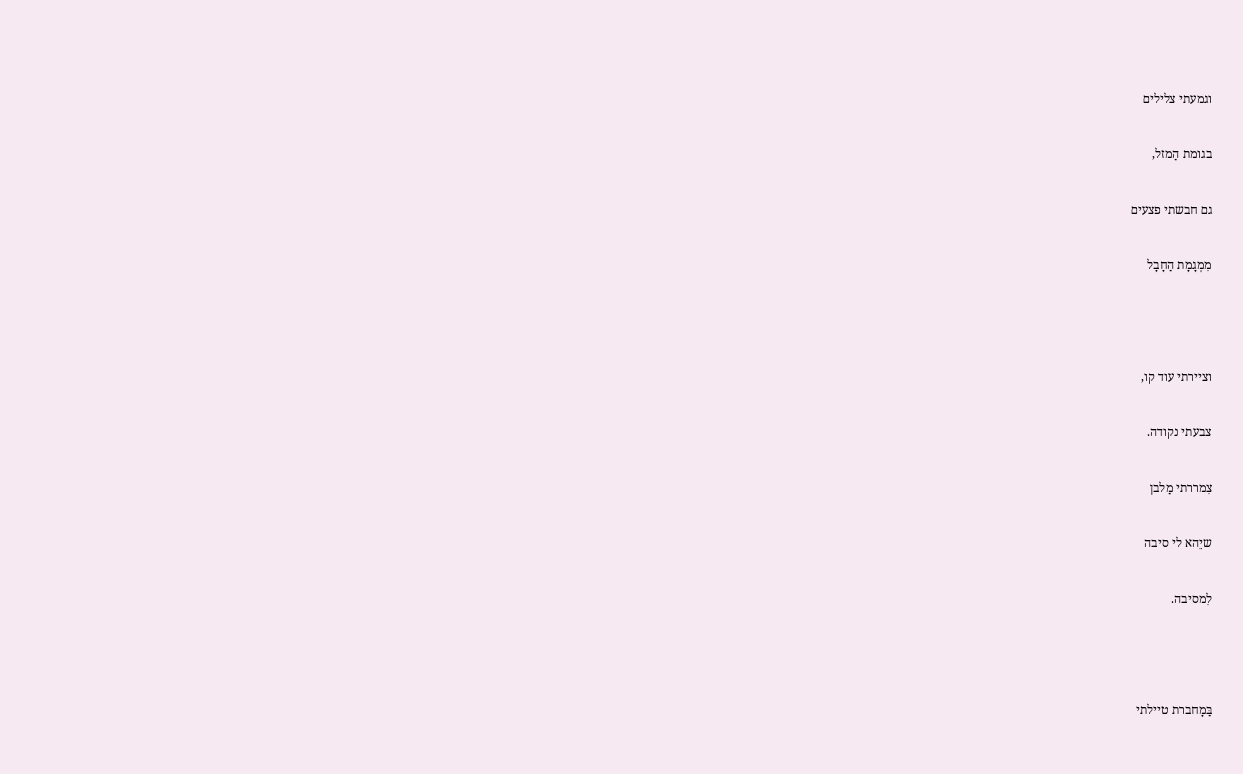וגמעתי צלילים

בגומת הַמזל,

גם חבשתי פצעים

מִמְגָמָת הַחָבָל



וציירתי עוד קו,

צבעתי נקודה.

צִמררתי מַלבן

שיֵהא לי סיבה

לִמסיבה.



בַּמָחברת טיילתי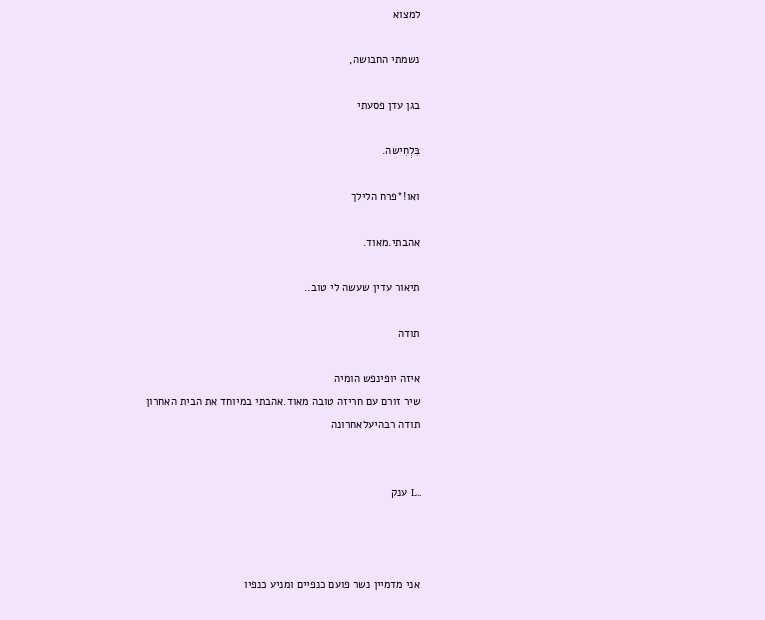למצוא

נשמתי החבושה,

בגן עדן פסעתי

בִּלְחִישה.

ואו!*פרח הלילך

אהבתי.מאוד.

תיאור עדין שעשה לי טוב..

תודה

איזה יופינפש הומיה
שיר זורם עם חריזה טובה מאוד.אהבתי במיוחד את הבית האחרון
תודה רבהיעלאחרונה


..L ענק



אני מדמיין נשר פועם כנפיים ומניע כנפיו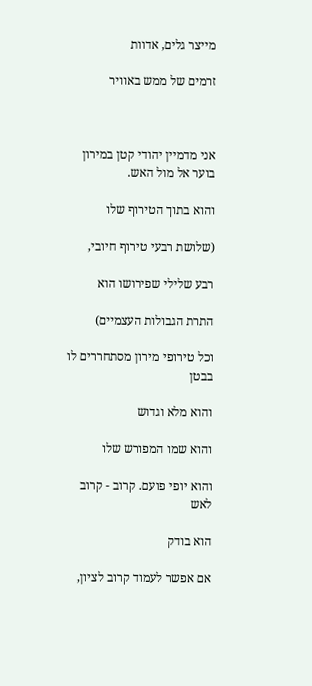מייצר גלים, אדוות

זרמים של ממש באוויר



אני מדמיין יהודי קטן במירון בוער אל מול האש.

והוא בתוך הטירוף שלו

(שלושת רבעי טירוף חיובי,

רבע שלילי שפירושו הוא

התרת הגבולות העצמיים)

וכל טירופי מירון מסתחררים לו בבטן

והוא מלא וגדוש

והוא שמו המפורש שלו

והוא יופי פועם. קרוב - קרוב לאש

הוא בודק

אם אפשר לעמוד קרוב לציון,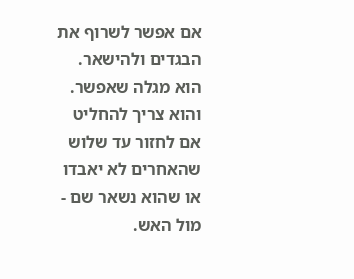אם אפשר לשרוף את הבגדים ולהישאר. הוא מגלה שאפשר. והוא צריך להחליט אם לחזור עד שלוש שהאחרים לא יאבדו או שהוא נשאר שם - מול האש.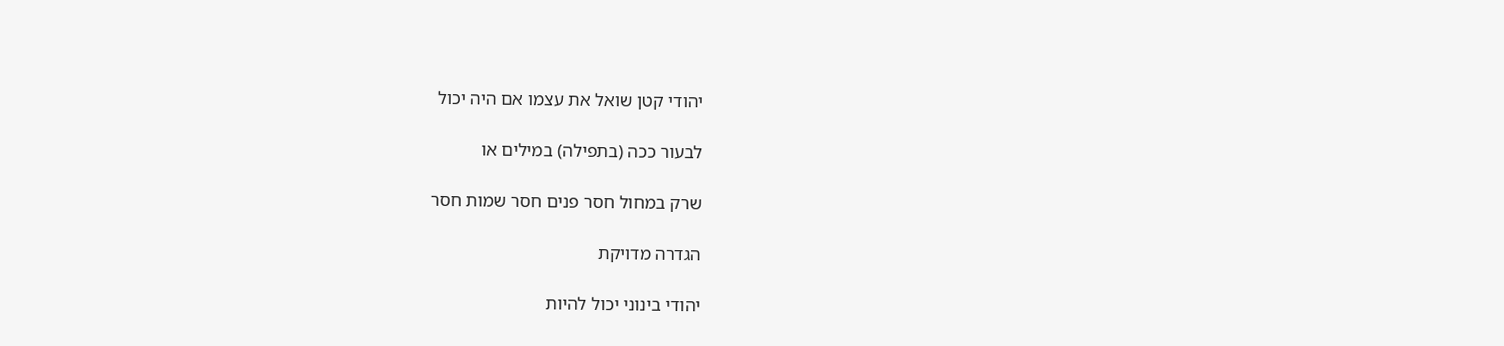יהודי קטן שואל את עצמו אם היה יכול

לבעור ככה (בתפילה) במילים או

שרק במחול חסר פנים חסר שמות חסר

הגדרה מדויקת

יהודי בינוני יכול להיות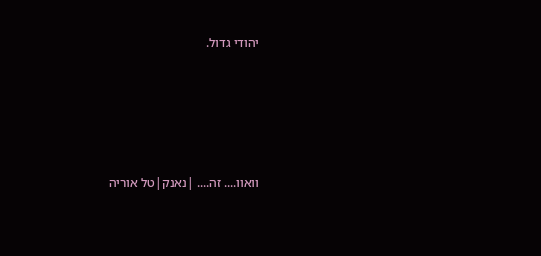יהודי גדול.





וואוו.... זה.... |נאנק|טל אוריה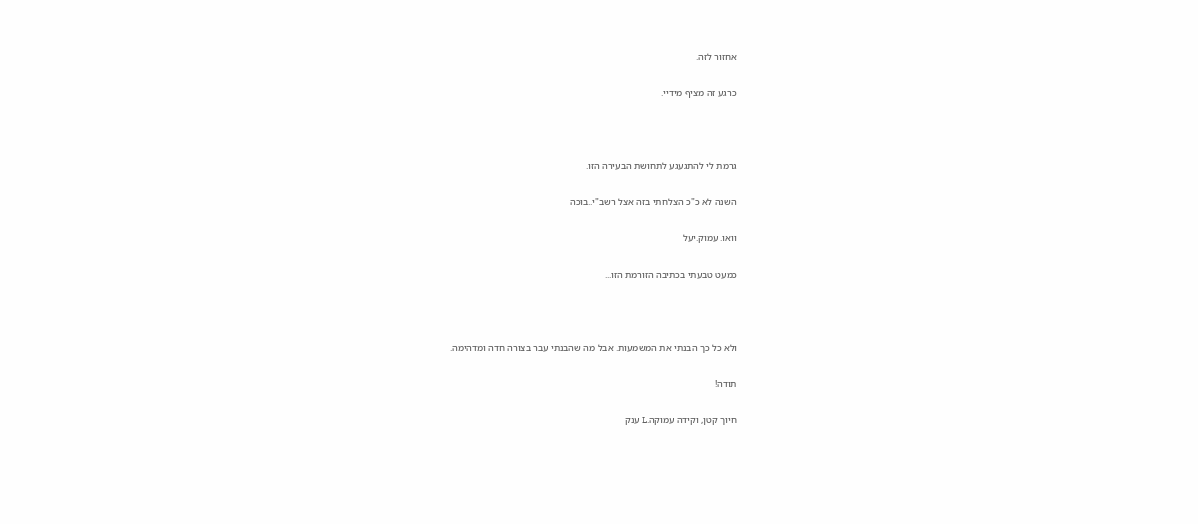אחזור לזה.

כרגע זה מציף מידיי.



גרמת לי להתגעגע לתחושת הבעירה הזו.

השנה לא כ"כ הצלחתי בזה אצל רשב"י..בוכה

וואו. עמוק.יעל

כמעט טבעתי בכתיבה הזורמת הזו...



ולא כל כך הבנתי את המשמעות. אבל מה שהבנתי עבר בצורה חדה ומדהימה.

תודה!

חיוך קטן, וקידה עמוקה.L ענק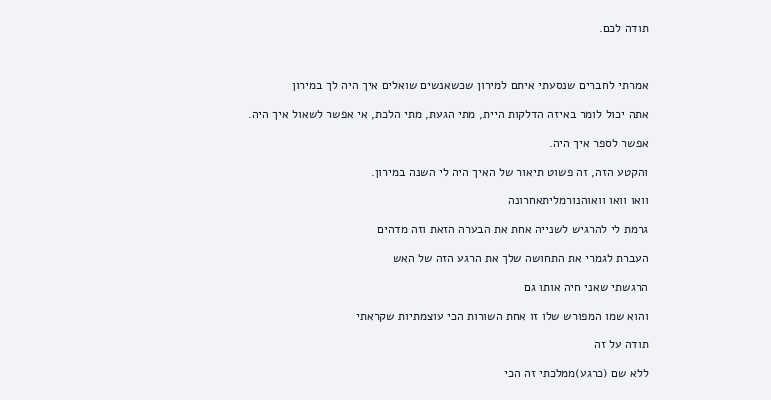תודה לכם.



אמרתי לחברים שנסעתי איתם למירון שכשאנשים שואלים איך היה לך במירון

אתה יכול לומר באיזה הדלקות היית, מתי הגעת, מתי הלכת, אי אפשר לשאול איך היה.

אפשר לספר איך היה.

והקטע הזה, זה פשוט תיאור של האיך היה לי השנה במירון.

וואו וואו וואוהנורמליתאחרונה

גרמת לי להרגיש לשנייה אחת את הבערה הזאת וזה מדהים

העברת לגמרי את התחושה שלך את הרגע הזה של האש

הרגשתי שאני חיה אותו גם

והוא שמו המפורש שלו זו אחת השורות הכי עוצמתיות שקראתי

תודה על זה

ללא שם (כרגע)ממלכתי זה הכי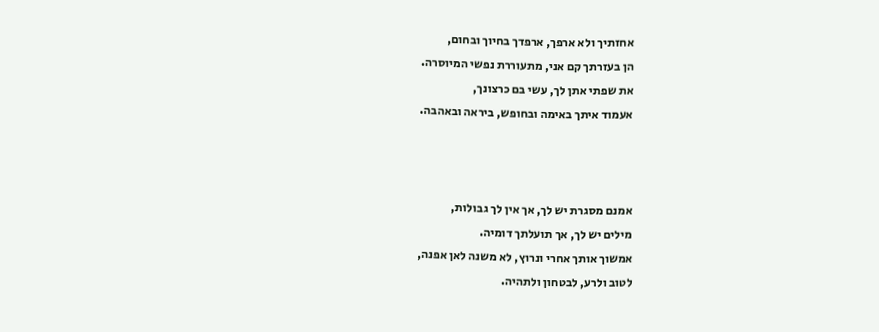אחזתיך ולא ארפך, ארפדך בחיוך ובחום,
הן בעזרתך קם אני, מתעוררת נפשי המיוסרה.
את שפתי אתן לך, עשי בם כרצונך,
אעמוד איתך באימה ובחופש, ביראה ובאהבה.



אמנם מסגרת יש לך, אך אין לך גבולות,
מילים יש לך, אך תועלתך דומיה.
אמשוך אותך אחרי ונרוץ, לא משנה לאן אפנה,
לטוב ולרע, לבטחון ולתהיה.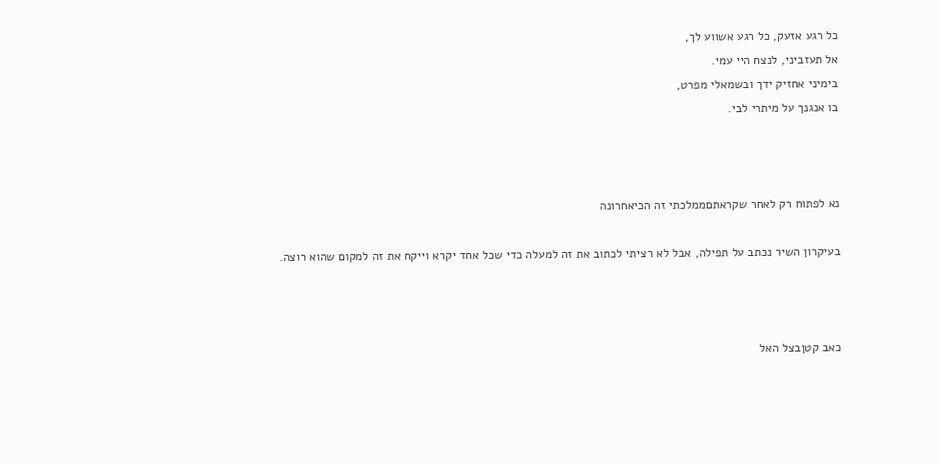כל רגע אזעק, כל רגע אשווע לך,
אל תעזביני, לנצח היי עמי.
בימיני אחזיק ידך ובשמאלי מפרט,
בו אנגנך על מיתרי לבי.



נא לפתוח רק לאחר שקראתםממלכתי זה הכיאחרונה

בעיקרון השיר נכתב על תפילה, אבל לא רציתי לכתוב את זה למעלה כדי שכל אחד יקרא וייקח את זה למקום שהוא רוצה.



כאב קטןבצל האל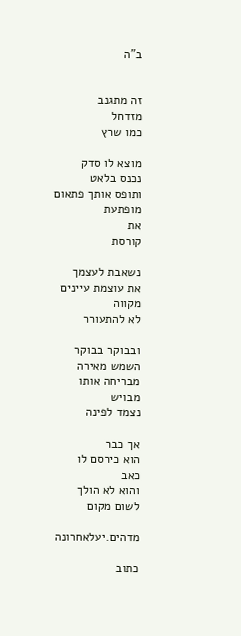ב"ה


זה מתגנב
מזדחל
כמו שרץ

מוצא לו סדק
נכנס בלאט
ותופס אותך פתאום
מופתעת
את
קורסת

נשאבת לעצמך
את עוצמת עיינים
מקווה
לא להתעורר

ובבוקר בבוקר
השמש מאירה
מבריחה אותו
מבויש
נצמד לפינה

אך כבר
הוא כירסם לו
כאב
והוא לא הולך
לשום מקום

מדהים.יעלאחרונה

כתוב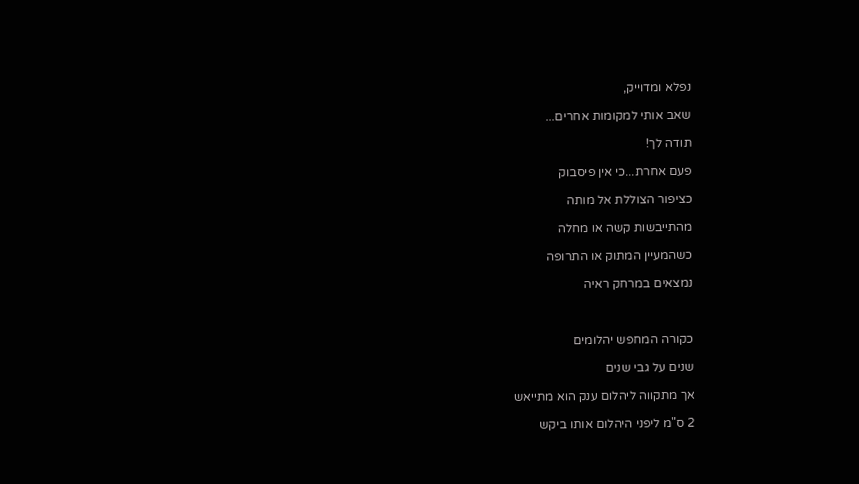נפלא ומדוייק,

שאב אותי למקומות אחרים...

תודה לך!

פעם אחרת...כי אין פיסבוק

כציפור הצוללת אל מותה

מהתייבשות קשה או מחלה

כשהמעיין המתוק או התרופה

נמצאים במרחק ראיה



כקורה המחפש יהלומים

שנים על גבי שנים

אך מתקווה ליהלום ענק הוא מתייאש

2 ס"מ ליפני היהלום אותו ביקש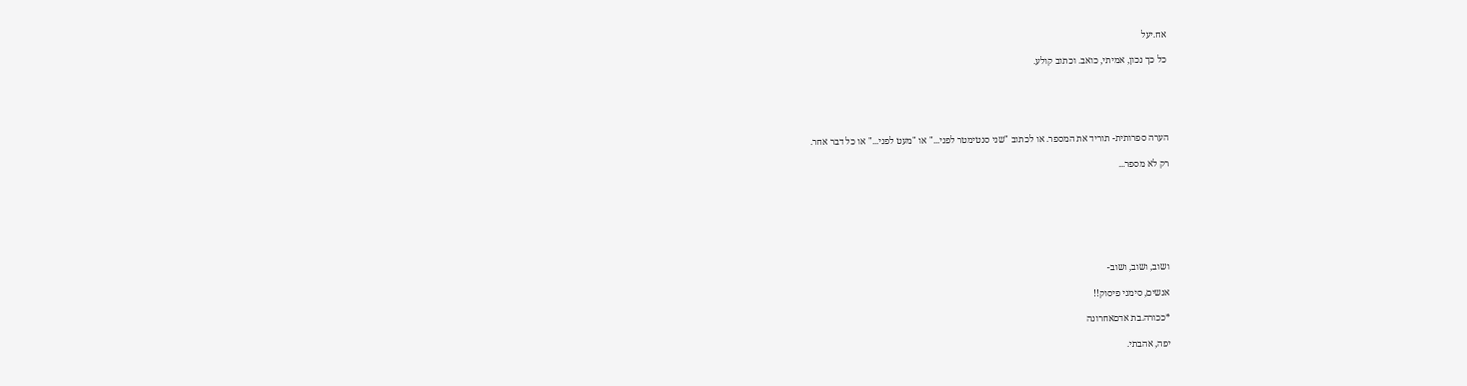אח.יעל

כל כך נכון, אמיתי, כואב. וכתוב קולע.





הערה ספרותית- תוריד את המספר. או לכתוב "שני סנטימטר לפני..." או "מעט לפני..." או כל דבר אחר.

רק לא מספר...







ושוב, ושוב, ושוב-

אנשים, סימני פיסוק!!

*ככורה.בת אדםאחרונה

יפה, אהבתי.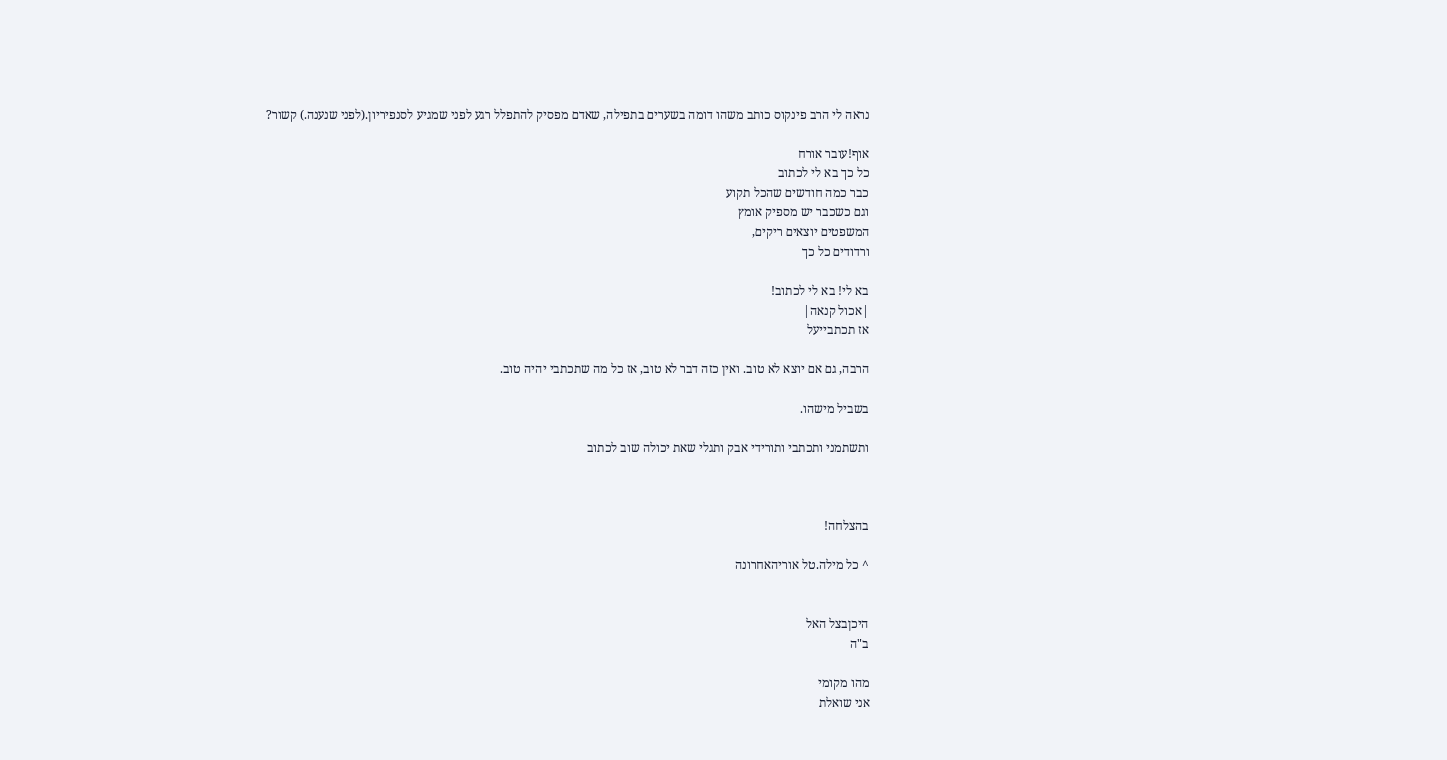נראה לי הרב פינקוס כותב משהו דומה בשערים בתפילה, שאדם מפסיק להתפלל רגע לפני שמגיע לסנפיריון.(לפני שנענה.) קשור?

אוף!עובר אורח
כל כך בא לי לכתוב
כבר כמה חודשים שהכל תקוע
וגם כשכבר יש מספיק אומץ
המשפטים יוצאים ריקים,
ורדודים כל כך

בא לי! בא לי לכתוב!
|אכול קנאה|
אז תכתבייעל

הרבה, גם אם יוצא לא טוב. ואין כזה דבר לא טוב, אז כל מה שתכתבי יהיה טוב.

בשביל מישהו.

ותשתמני ותכתבי ותורידי אבק ותגלי שאת יכולה שוב לכתוב



בהצלחה!

^ כל מילה.טל אוריהאחרונה


היכןבצל האל
ב"ה

מהו מקומי
אני שואלת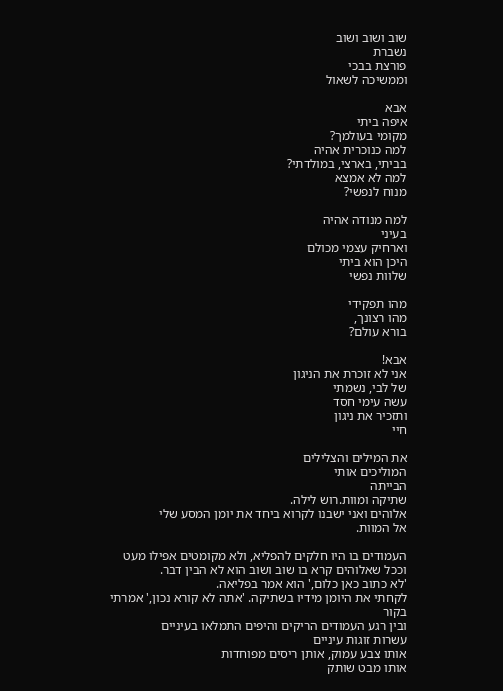שוב ושוב ושוב
נשברת
פורצת בבכי
וממשיכה לשאול

אבא
איפה ביתי
מקומי בעולמך?
למה כנוכרית אהיה
בביתי, בארצי, במולדתי?
למה לא אמצא
מנוח לנפשי?

למה מנודה אהיה
בעיני
וארחיק עצמי מכולם
היכן הוא ביתי
שלוות נפשי

מהו תפקידי
מהו רצונך,
בורא עולם?

אבא!
אני לא זוכרת את הניגון
של לבי, נשמתי
עשה עימי חסד
ותזכיר את ניגון
חיי

את המילים והצלילים
המוליכים אותי
הבייתה
שתיקה ומוות.רוש לילה.
אלוהים ואני ישבנו לקרוא ביחד את יומן המסע שלי
אל המוות.

העמודים בו היו חלקים להפליא, ולא מקומטים אפילו מעט
וככל שאלוהים קרא בו שוב ושוב הוא לא הבין דבר.
'לא כתוב כאן כלום,' הוא אמר בפליאה.
לקחתי את היומן מידיו בשתיקה. 'אתה לא קורא נכון,' אמרתי בקור
ובין רגע העמודים הריקים והיפים התמלאו בעיניים
עשרות זוגות עיניים
אותו צבע עמוק, אותן ריסים מפוחדות
אותו מבט שותק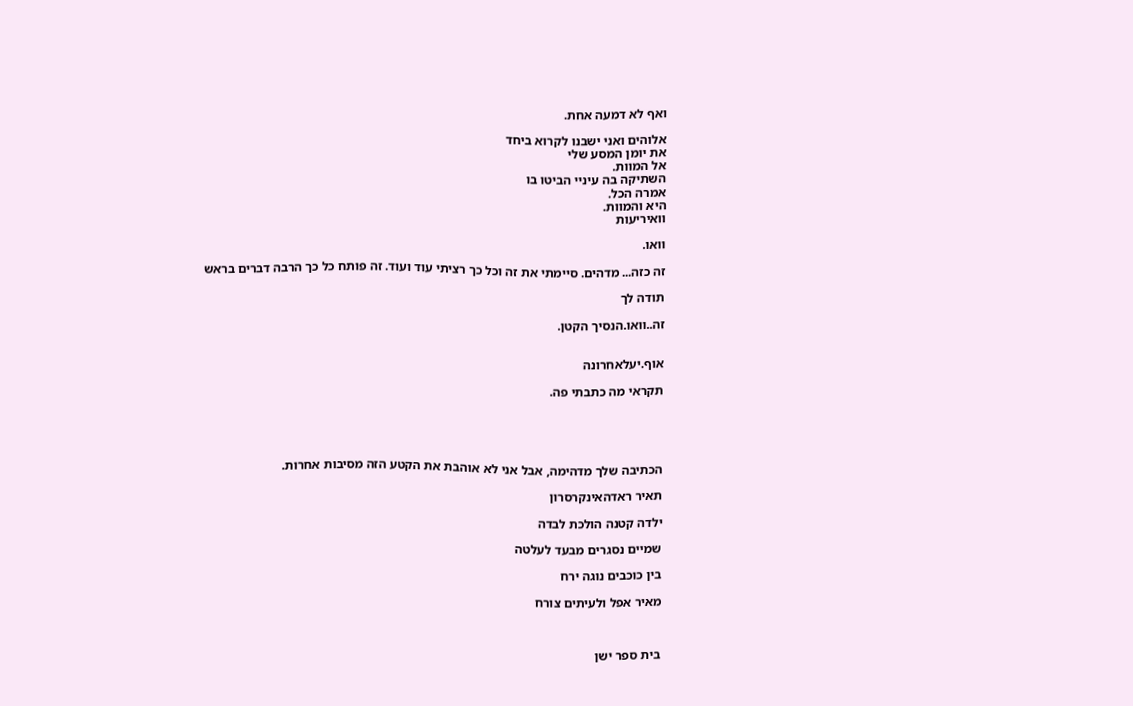ואף לא דמעה אחת.

אלוהים ואני ישבנו לקרוא ביחד
את יומן המסע שלי
אל המוות.
השתיקה בה עיניי הביטו בו
אמרה הכל.
היא והמוות.
וואיריעות

וואו.

זה כזה... מדהים. סיימתי את זה וכל כך רציתי עוד ועוד. זה פותח כל כך הרבה דברים בראש

תודה לך

זה..וואו.הנסיך הקטן.


אוף.יעלאחרונה

תקראי מה כתבתי פה.





הכתיבה שלך מדהימה, אבל אני לא אוהבת את הקטע הזה מסיבות אחרות.

תאיר ראדהאינקרסרון

ילדה קטנה הולכת לבדה

שמיים נסגרים מבעד לעלטה

בין כוכבים נוגה ירח

מאיר אפל ולעיתים צורח



בית ספר ישן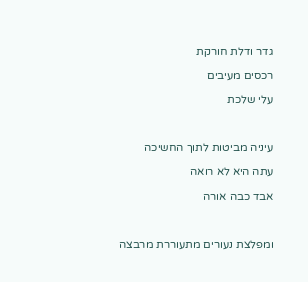גדר ודלת חורקת

רכסים מעיבים

עלי שלכת



עיניה מביטות לתוך החשיכה

עתה היא לא רואה

אבד כבה אורה



ומפלצת נעורים מתעוררת מרבצה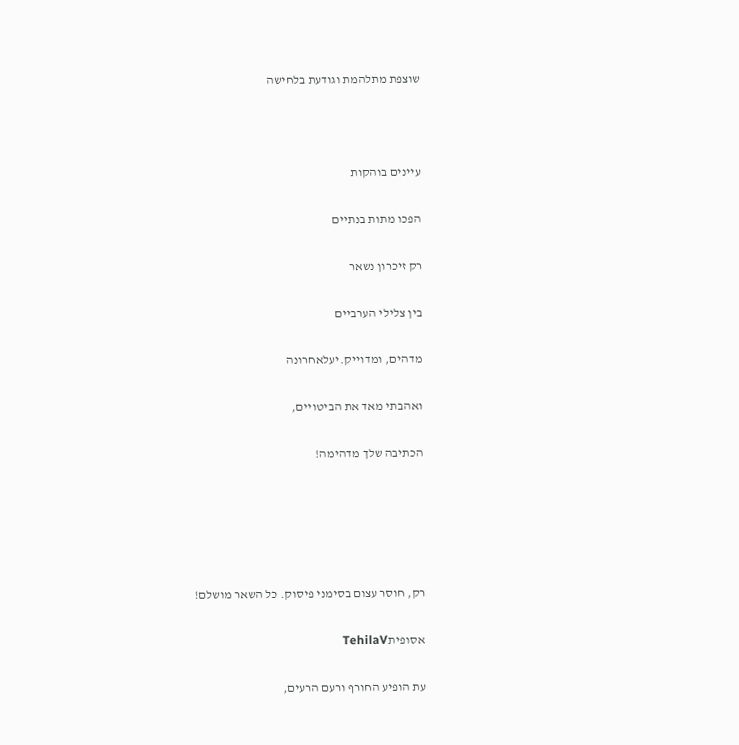שוצפת מתלהמת וגודעת בלחישה



עיינים בוהקות

הפכו מתות בנתיים

רק זיכרון נשאר

בין צלילי הערביים

מדהים, ומדוייק.יעלאחרונה

ואהבתי מאד את הביטויים,

הכתיבה שלך מדהימה!





רק, חוסר עצום בסימני פיסוק. כל השאר מושלם!

אסופיתTehilaV

עת הופיע החורף ורעם הרעים,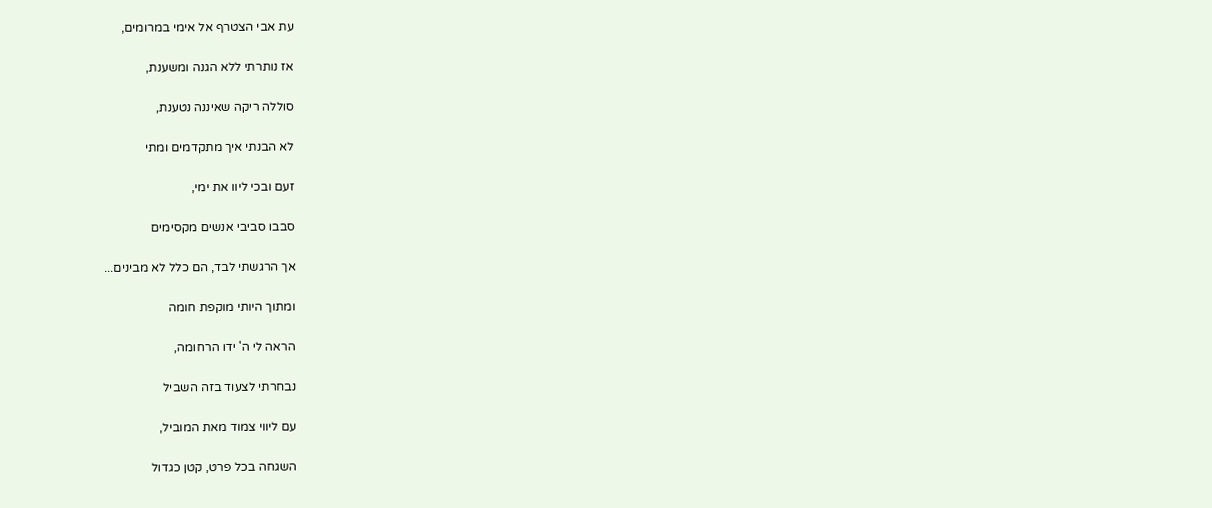עת אבי הצטרף אל אימי במרומים,

אז נותרתי ללא הגנה ומשענת,

סוללה ריקה שאיננה נטענת,

לא הבנתי איך מתקדמים ומתי

זעם ובכי ליוו את ימי,

סבבו סביבי אנשים מקסימים

אך הרגשתי לבד, הם כלל לא מבינים...

ומתוך היותי מוקפת חומה

הראה לי ה' ידו הרחומה,

נבחרתי לצעוד בזה השביל

עם ליווי צמוד מאת המוביל,

השגחה בכל פרט, קטן כגדול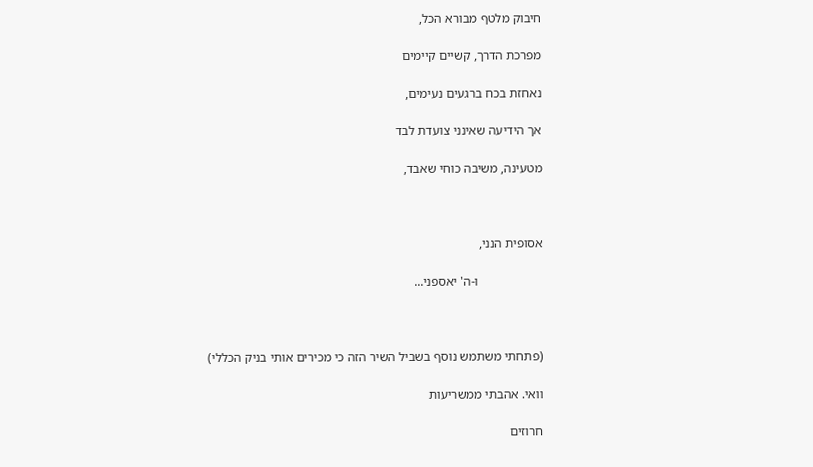חיבוק מלטף מבורא הכל,

מפרכת הדרך, קשיים קיימים

נאחזת בכח ברגעים נעימים,

אך הידיעה שאינני צועדת לבד

מטעינה, משיבה כוחי שאבד,



אסופית הנני,

                    ו-ה' יאספני...



(פתחתי משתמש נוסף בשביל השיר הזה כי מכירים אותי בניק הכללי)

וואי. אהבתי ממשריעות

חרוזים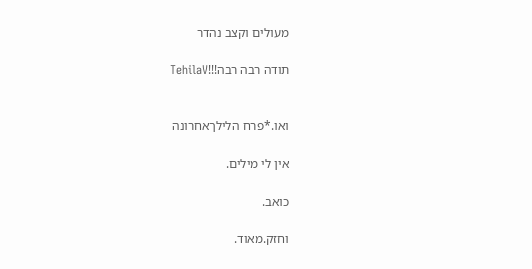מעולים וקצב נהדר

תודה רבה רבה!!!TehilaV


ואו.*פרח הלילךאחרונה

אין לי מילים.

כואב.

וחזק.מאוד.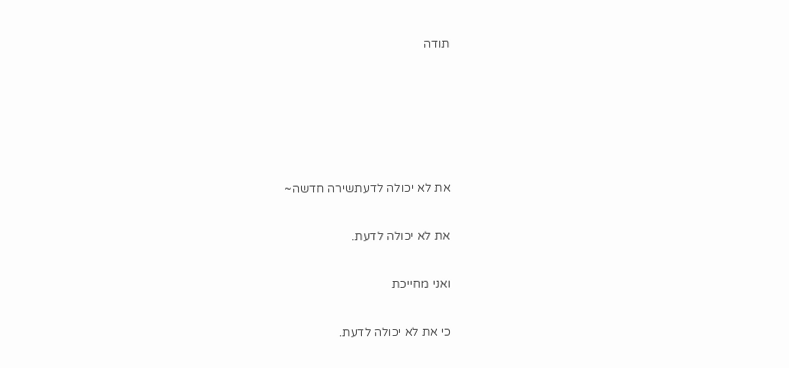תודה





את לא יכולה לדעתשירה חדשה~

את לא יכולה לדעת.

ואני מחייכת

כי את לא יכולה לדעת.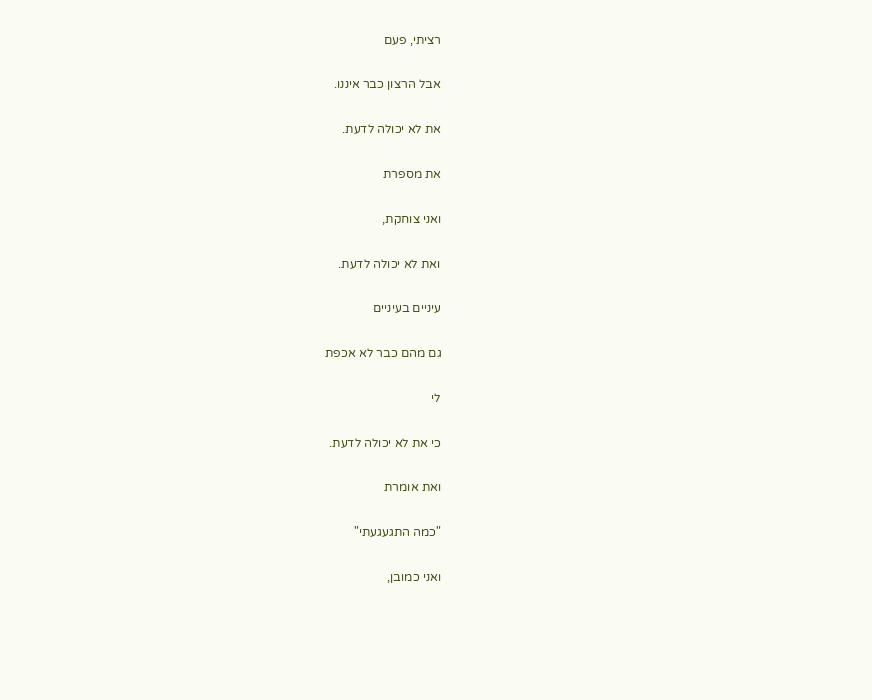רציתי, פעם

אבל הרצון כבר איננו.

את לא יכולה לדעת.

את מספרת

ואני צוחקת,

ואת לא יכולה לדעת.

עיניים בעיניים

גם מהם כבר לא אכפת

לי

כי את לא יכולה לדעת.

ואת אומרת

"כמה התגעגעתי"

ואני כמובן,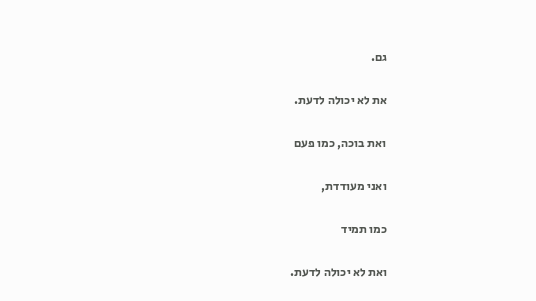גם.

את לא יכולה לדעת.

ואת בוכה, כמו פעם

ואני מעודדת,

כמו תמיד

ואת לא יכולה לדעת.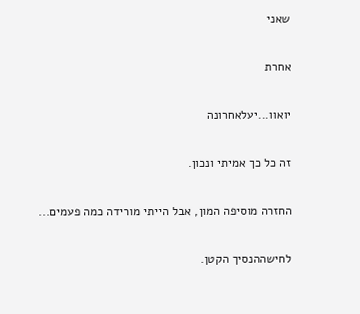שאני

אחרת

יואוו...יעלאחרונה

זה כל כך אמיתי ונכון.

החזרה מוסיפה המון, אבל הייתי מורידה כמה פעמים...

לחישההנסיך הקטן.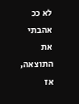לא ככ אהבתי את התוצאה, אז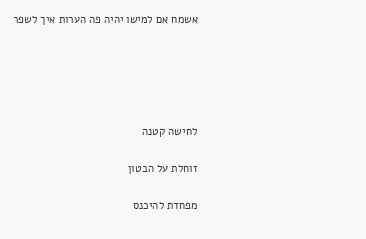אשמח אם למישו יהיה פה הערות איך לשפר





לחישה קטנה

זוחלת על הבטון

מפחדת להיכנס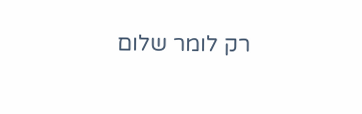רק לומר שלום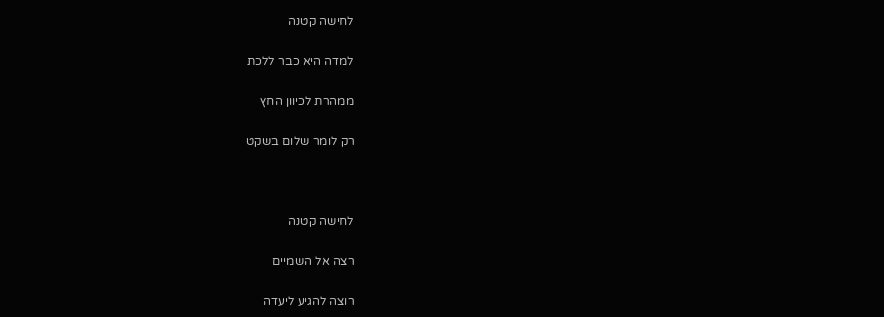לחישה קטנה

למדה היא כבר ללכת

ממהרת לכיוון החץ

רק לומר שלום בשקט



לחישה קטנה

רצה אל השמיים

רוצה להגיע ליעדה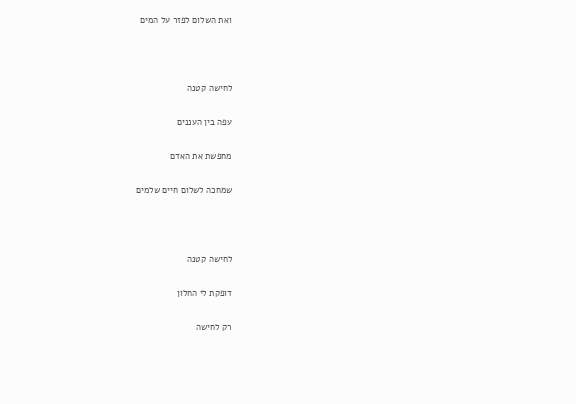ואת השלום לפזר על המים



לחישה קטנה

עפה בין העננים

מחפשת את האדם

שמחכה לשלום חיים שלמים



לחישה קטנה

דופקת לי החלון

רק לחישה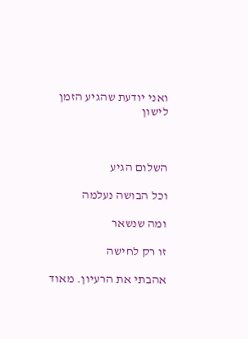ואני יודעת שהגיע הזמן לישון



השלום הגיע

וכל הבושה נעלמה

ומה שנשאר

זו רק לחישה

אהבתי את הרעיון. מאוד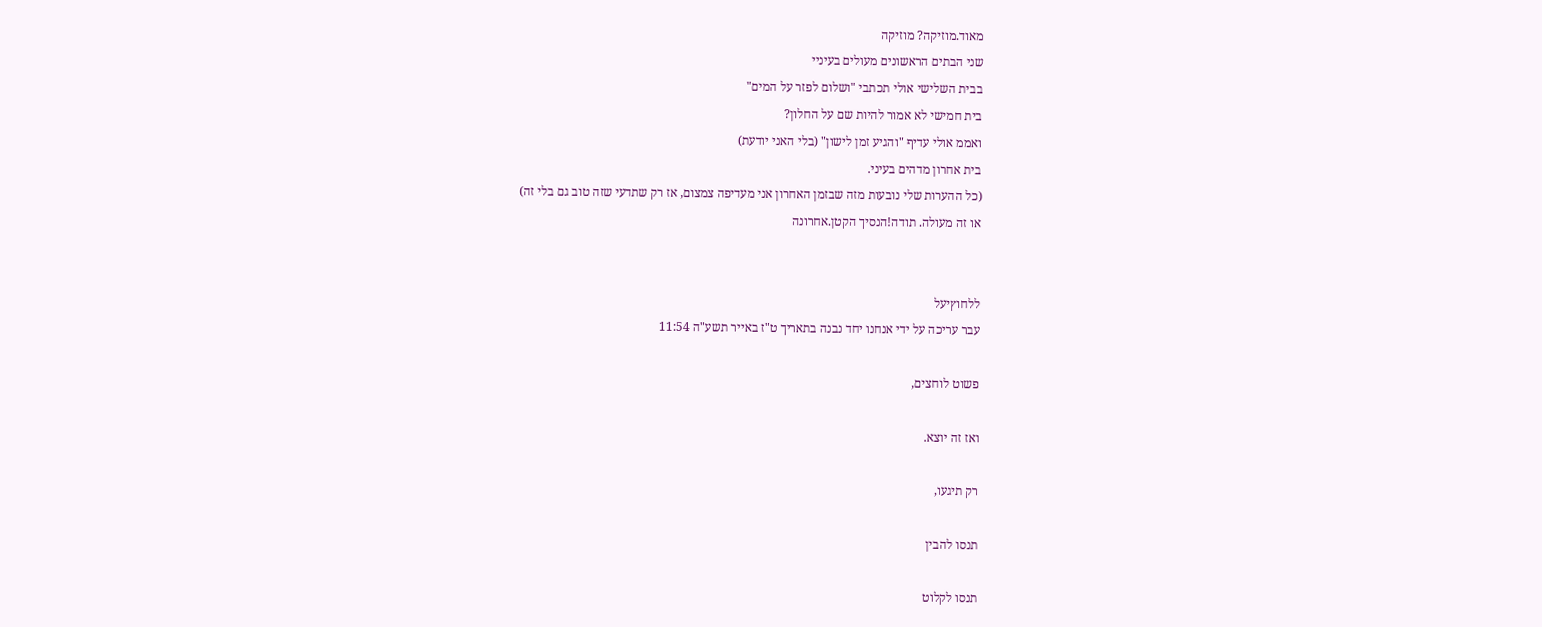מאוד.מוזיקה? מוזיקה
שני הבתים הראשונים מעולים בעיניי
בבית השלישי אולי תכתבי "ושלום לפזר על המים"
בית חמישי לא אמור להיות שם על החלון?
ואממ אולי עדיף "והגיע זמן לישון" (בלי האני יודעת)
בית אחרון מדהים בעיני.
(כל ההערות שלי נובעות מזה שבזמן האחרון אני מעדיפה צמצום, אז רק שתדעי שזה טוב גם בלי זה)
או זה מעולה. תודה!הנסיך הקטן.אחרונה


ללחוץיעל
עבר עריכה על ידי אנחנו יחד נבנה בתאריך ט"ז באייר תשע"ה 11:54

פשוט לוחצים,

ואז זה יוצא.

רק תיגעו,

תנסו להבין

תנסו לקלוט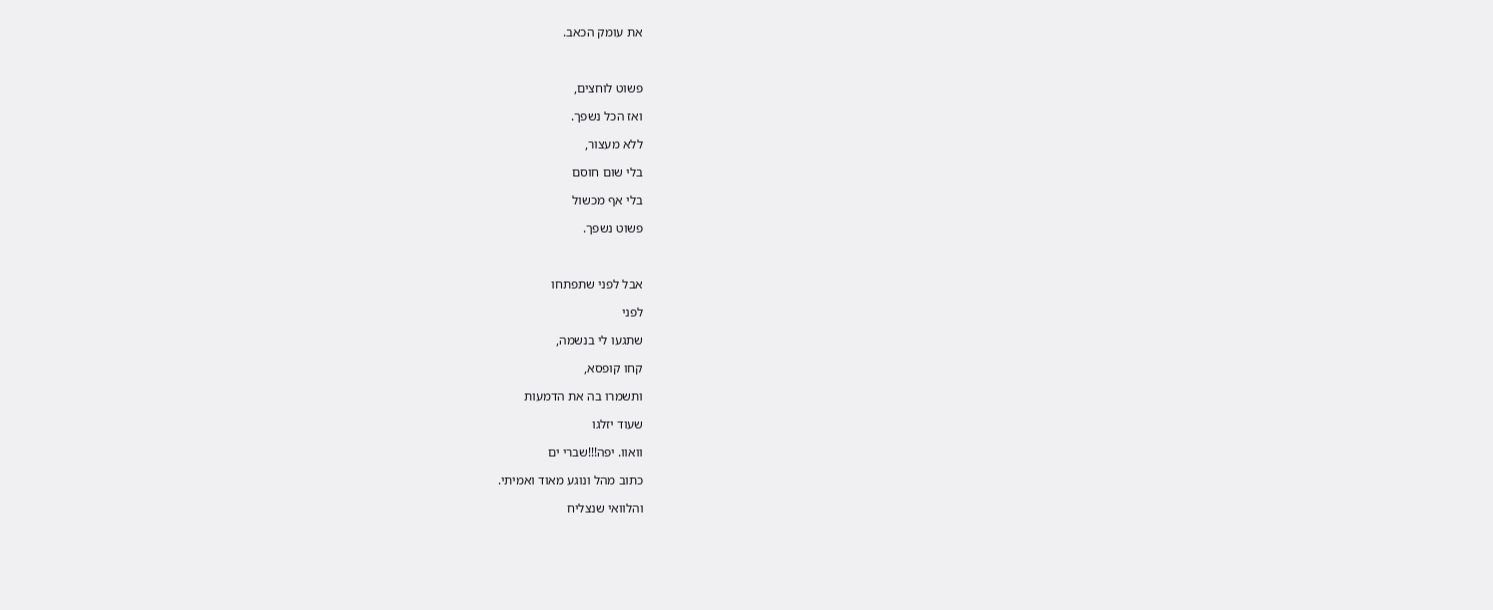את עומק הכאב.



פשוט לוחצים,

ואז הכל נשפך.

ללא מעצור,

בלי שום חוסם

בלי אף מכשול

פשוט נשפך.



אבל לפני שתפתחו

לפני

שתגעו לי בנשמה,

קחו קופסא,

ותשמרו בה את הדמעות

שעוד יזלגו

וואוו. יפה!!!שברי ים

כתוב מהל ונוגע מאוד ואמיתי.

והלוואי שנצליח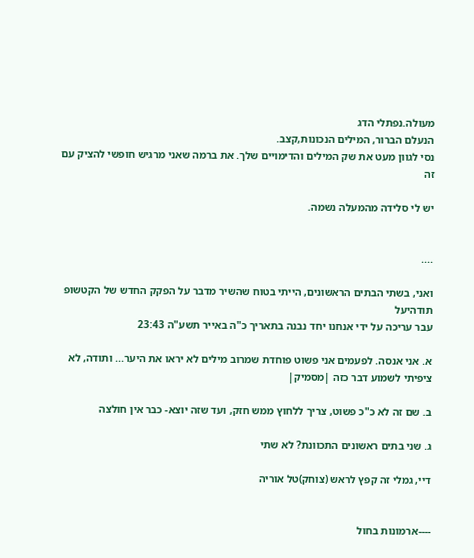מעולה.נפתלי הדג
הנעלם הברור, המילים הנכונות,קצב.
נסי לגוון מעט את שק המילים והדימויים שלך. את ברמה שאני מרגיש חופשי להציק עם זה

יש לי סלידה מהמעלה נשמה.


....

ואני, בשתי הבתים הראשונים, הייתי בטוח שהשיר מדבר על הפקק החדש של הקטשופ
תודהיעל
עבר עריכה על ידי אנחנו יחד נבנה בתאריך כ"ה באייר תשע"ה 23:43

א. אני אנסה. לפעמים אני פשוט פוחדת שמרוב מילים לא יראו את היער... ותודה, לא ציפיתי לשמוע דבר כזה |מסמיק|

ב. שם זה לא כ"כ פשוט, צריך ללחוץ ממש חזק, ועד שזה יוצא- כבר אין חולצה

ג. שני בתים ראשונים התכוונת? לא שתי

דיי, גמלי זה קפץ לראש (צוחק)טל אוריה


----ארמונות בחול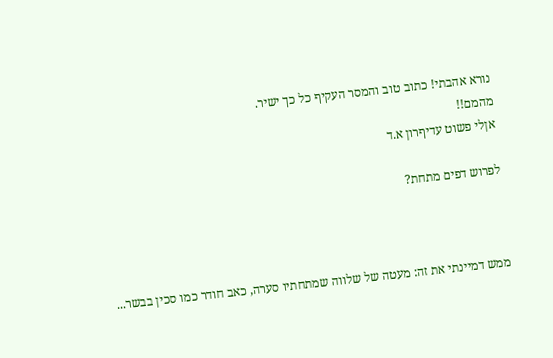נורא אהבתי! כתוב טוב והמסר העקיף כל כך ישיר.
מהמם!!
אןלי פשוט עדיףרון א.ד

לפרוש דפים מתחת?



ממש דמיינתי את זה: מעטה של שלווה שמתחתיו סערה, כאב חודר כמו סכין בבשר...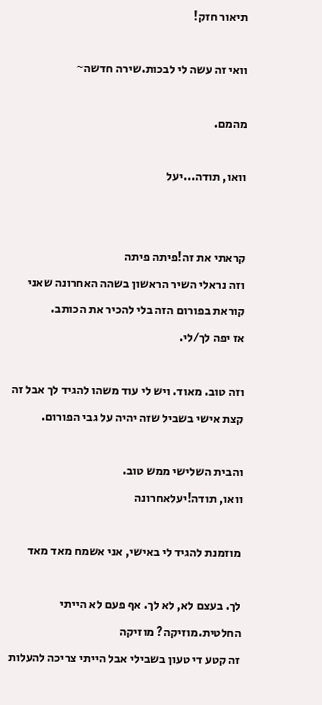תיאור חזק!

וואי זה עשה לי לבכות.שירה חדשה~

מהמם.

וואו, תודה...יעל


קראתי את זה!פיתה פיתה
וזה נראלי השיר הראשון בשהה האחרונה שאני קוראת בפורום הזה בלי להכיר את הכותב.
אז יפה לך/לי.

וזה טוב. מאוד. ויש לי עוד משהו להגיד לך אבל זה קצת אישי בשביל שזה יהיה על גבי הפורום.

והבית השלישי ממש טוב.
וואו, תודה!יעלאחרונה

מוזמנת להגיד לי באישי, אני אשמח מאד מאד

לך. בעצם לא, לא לך. אף פעם לא הייתי החלטית.מוזיקה? מוזיקה
זה קטע די טעון בשבילי אבל הייתי צריכה להעלות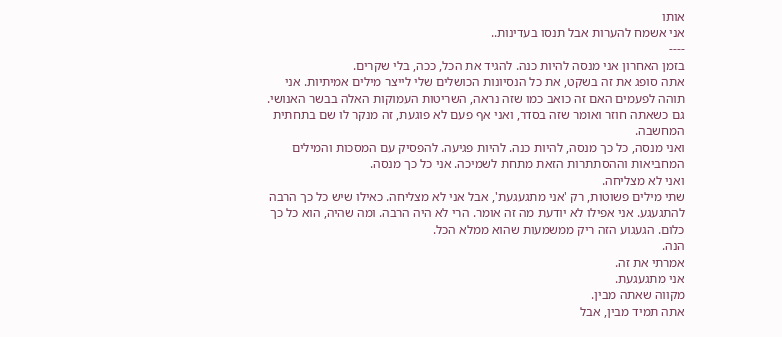אותו
אני אשמח להערות אבל תנסו בעדינות..
----
בזמן האחרון אני מנסה להיות כנה. להגיד את הכל, ככה, בלי שקרים.
אתה סופג את זה בשקט, את כל הנסיונות הכושלים שלי לייצר מילים אמיתיות. אני תוהה לפעמים האם זה כואב כמו שזה נראה, השריטות העמוקות האלה בבשר האנושי. גם כשאתה חוזר ואומר שזה בסדר, ואני אף פעם לא פוגעת, זה מנקר לו שם בתחתית המחשבה.
ואני מנסה, כל כך מנסה, להיות כנה. להיות פגיעה. להפסיק עם המסכות והמילים המחביאות וההסתתרות הזאת מתחת לשמיכה. אני כל כך מנסה.
ואני לא מצליחה.
שתי מילים פשוטות, רק 'אני מתגעגעת', אבל אני לא מצליחה. כאילו שיש כל כך הרבה להתגעגע. אני אפילו לא יודעת מה זה אומר. הרי לא היה הרבה. ומה שהיה, הוא כל כך כלום. הגעגוע הזה ריק ממשמעות שהוא ממלא הכל.
הנה.
אמרתי את זה.
אני מתגעגעת.
מקווה שאתה מבין.
אתה תמיד מבין, אבל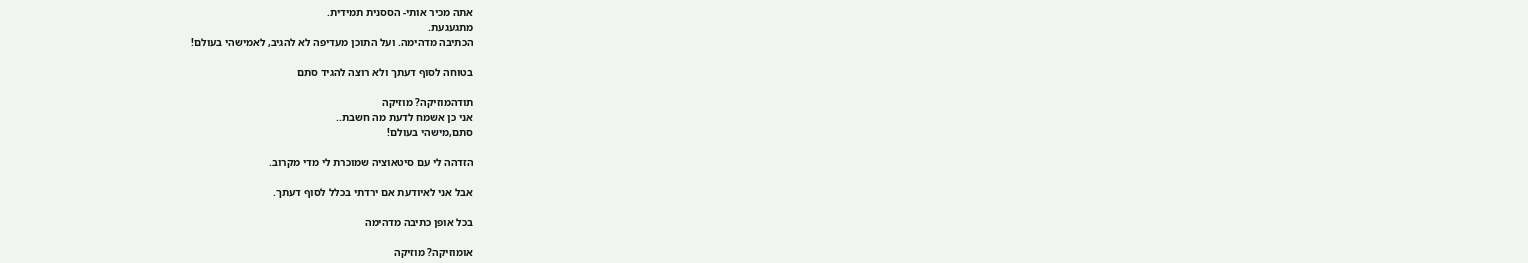אתה מכיר אותי- הססנית תמידית.
מתגעגעת.
הכתיבה מדהימה. ועל התוכן מעדיפה לא להגיב, לאמישהי בעולם!

בטוחה לסוף דעתך ולא רוצה להגיד סתם

תודהמוזיקה? מוזיקה
אני כן אשמח לדעת מה חשבת..
סתם,מישהי בעולם!

הזדהה לי עם סיטאוציה שמוכרת לי מדי מקרוב.

אבל אני לאיודעת אם ירדתי בכלל לסוף דעתך.

בכל אופן כתיבה מדהימה

אומוזיקה? מוזיקה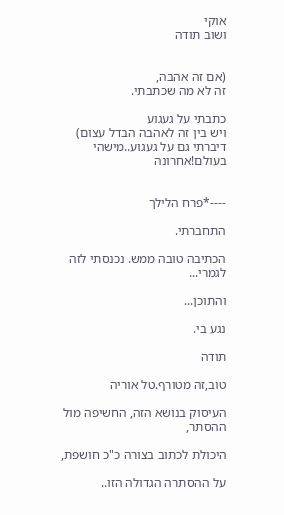אוקי
ושוב תודה


(אם זה אהבה,
זה לא מה שכתבתי.

כתבתי על געגוע
ויש בין זה לאהבה הבדל עצום)
דיברתי גם על געגוע..מישהי בעולם!אחרונה


----*פרח הלילך

התחברתי.

הכתיבה טובה ממש. נכנסתי לזה לגמרי...

והתוכן...

נגע בי.

תודה

טוב,זה מטורף.טל אוריה

העיסוק בנושא הזה, החשיפה מול ההסתר,

היכולת לכתוב בצורה כ"כ חושפת,

על ההסתרה הגדולה הזו..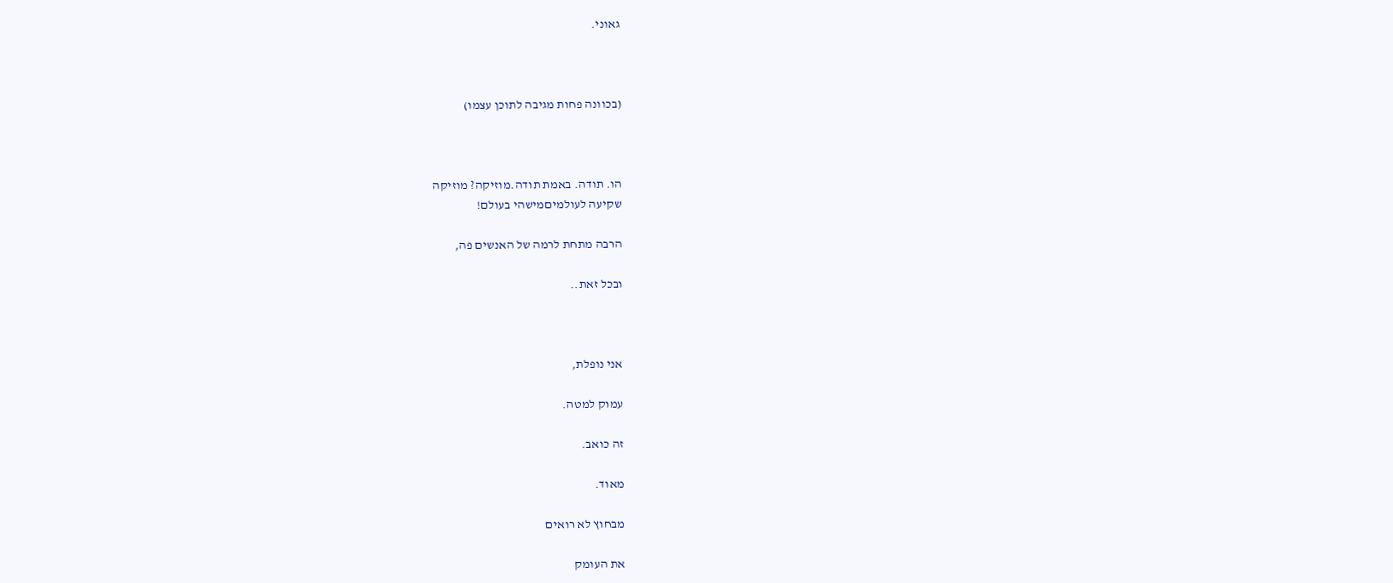גאוני.



(בכוונה פחות מגיבה לתוכן עצמו)



הו. תודה. באמת תודה.מוזיקה? מוזיקה
שקיעה לעולמיםמישהי בעולם!

הרבה מתחת לרמה של האנשים פה,

ובכל זאת..



אני נופלת,

עמוק למטה.

זה כואב.

מאוד.

מבחוץ לא רואים

את העומק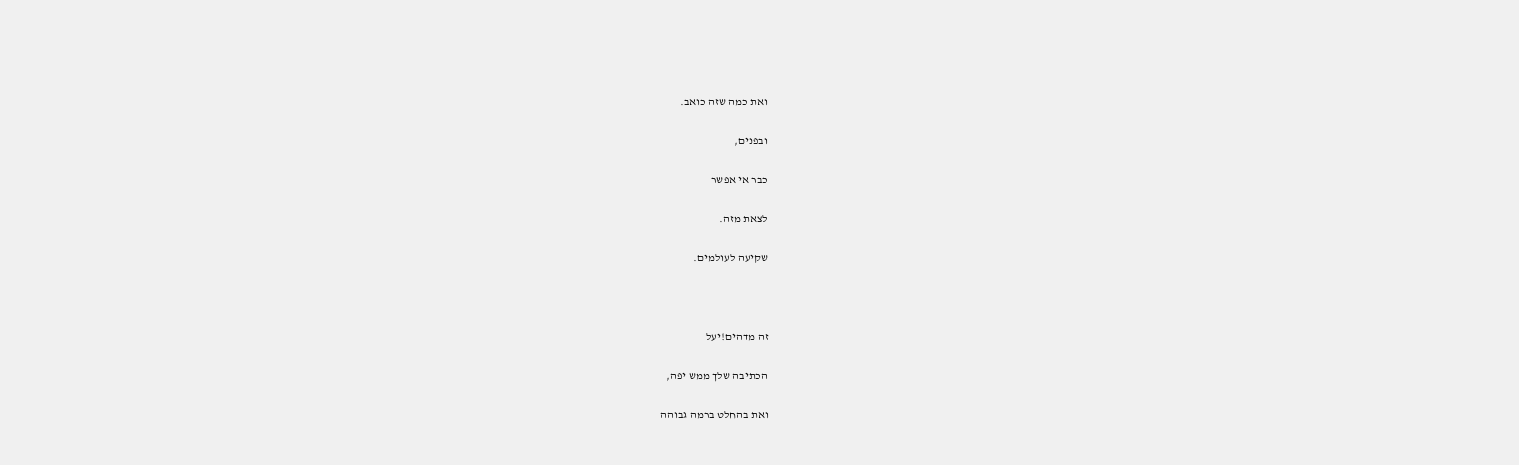ואת כמה שזה כואב.

ובפנים,

כבר אי אפשר

לצאת מזה.

שקיעה לעולמים.



זה מדהים!יעל

הכתיבה שלך ממש יפה,

ואת בהחלט ברמה גבוהה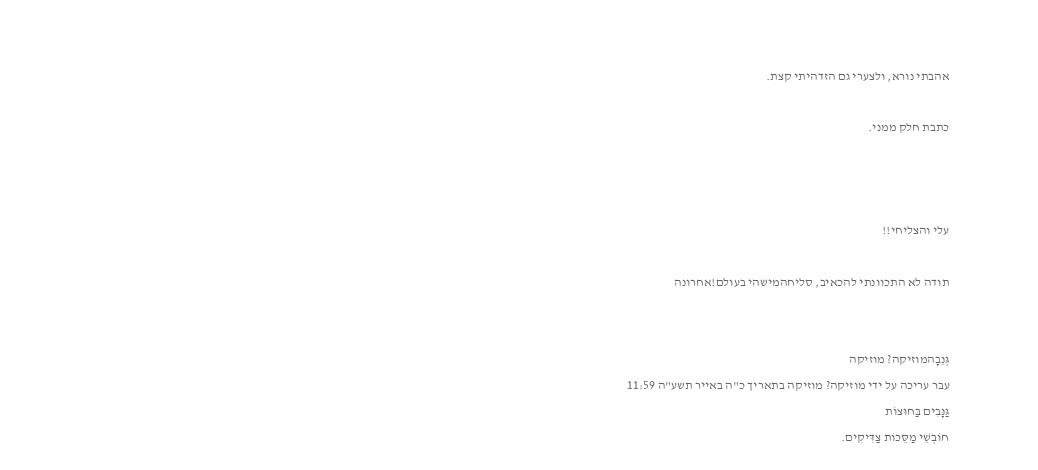אהבתי נורא, ולצערי גם הזדהיתי קצת.

כתבת חלק ממני.



עלי והצליחי!!

תודה לא התכוונתי להכאיב, סליחהמישהי בעולם!אחרונה


גְּנֵבָהמוזיקה? מוזיקה
עבר עריכה על ידי מוזיקה? מוזיקה בתאריך כ"ה באייר תשע"ה 11:59
גַּנָּבִים בַּחוּצוֹת
חוֹבְשֵׁי מַסֵּכוֹת צַדִּיקִים.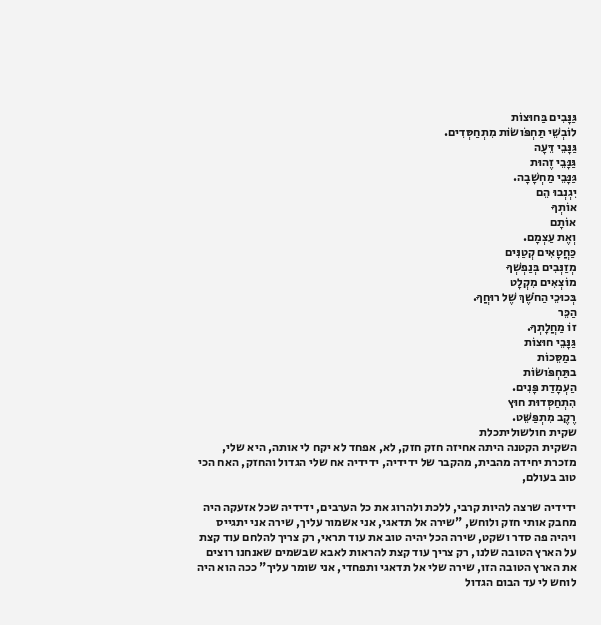גַּנָּבִים בַּחוּצוֹת
לוֹבְשֵׁי תַּחְפֹּושׂוֹת מִתְחַסְּדִים.
גַּנָּבֵי דֵּעָה
גַּנָּבֵי זֶהוּת
גַּנָּבֵי מַחְשָׁבָה.
יִגְנְבוּ הֵם
אוֹתְךָ
אוֹתָם
וְאֶת עַצְמָם.
כַּחֲטָאִים קְטַנִּים
מְזַנְּבִים בְּנַפְשְׁךָ
מוֹצְאִים מִקְלָט
בְּכוּכֵי הַחֹשֶׁךְ שֶׁל רוּחֲךָ.
הַכֵּר
זוֹ מַחֲלָתְךָ.
גַּנָּבֵי חוּצוֹת
במַסֵּכוֹת
בתַּחְפֹּושׂוֹת
הַעְמָדַת פָּנִים.
הִתְחַסְּדוּת חוּץ
רֶקֶב מִתְפַּשֵּׁט.
שקית חולשוליתכלת
השקית הקטנה היתה אחיזה חזק חזק, לא, אפחד לא יקח לי אותה, היא שלי, מזכרת יחידה מהבית, מהקבר של ידידיה, ידידיה אח שלי הגדול והחזק, האח הכי טוב בעולם,

ידידיה שרצה להיות קרבי, ללכת ולהרוג את כל הערבים, ידידיה שכל אזעקה היה מחבק אותי חזק ולוחש, "שירה אל תדאגי, אני אשמור עליך, שירה אני יתגייס ויהיה פה סדר ושקט, שירה הכל יהיה טוב את עוד תראי, רק צריך להלחם עוד קצת על הארץ הטובה שלנו, רק צריך עוד קצת להראות לאבא שבשמים שאנחנו רוצים את הארץ הטובה הזו, שירה שלי אל תדאגי ותפחדי, אני שומר עליך" ככה הוא היה לוחש לי עד הבום הגדול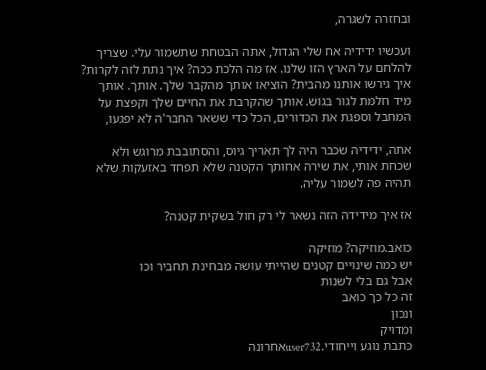ובחזרה לשגרה,

ועכשיו ידידיה אח שלי הגדול, אתה הבטחת שתשמור עלי. שצריך להלחם על הארץ הזו שלנו. אז מה הלכת ככה? איך נתת לזה לקרות? איך גירשו אותנו מהבית? הוציאו אותך מהקבר שלך. אותך. אותך מיד חלמת לגור בגוש. אותך שהקרבת את החיים שלך וקפצת על המחבל וספגת את הכדורים, הכל כדי ששאר החבר'ה לא יפגעו,

אתה, ידידיה שכבר היה לך תאריך גיוס, והסתובבת מרוגש ולא שכחת אותי, את שירה אחותך הקטנה שלא תפחד באזעקות שלא תהיה פה לשמור עליה.

אז איך מידידה הזה נשאר לי רק חול בשקית קטנה?

כואב.מוזיקה? מוזיקה
יש כמה שינויים קטנים שהייתי עושה מבחינת תחביר וכו
אבל גם בלי לשנות
זה כל כך כואב
ונכון
ומדויק
כתבת נוגע וייחודי.user732אחרונה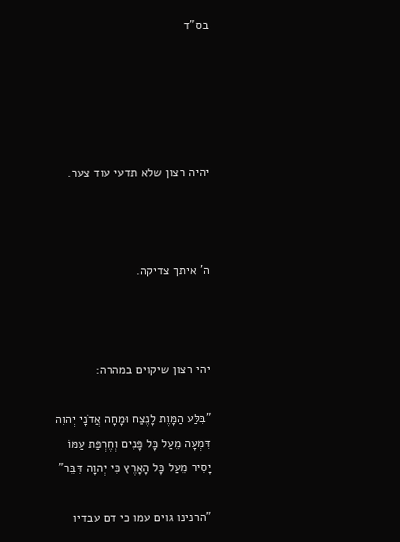בס"ד





יהיה רצון שלא תדעי עוד צער.



ה' איתך צדיקה.



יהי רצון שיקוים במהרה:

"בִּלַּע הַמָּוֶת לָנֶצַח וּמָחָה אֲדֹנָי יְהוִה דִּמְעָה מֵעַל כָּל פָּנִים וְחֶרְפַּת עַמּוֹ יָסִיר מֵעַל כָּל הָאָרֶץ כִּי יְהוָה דִּבֵּר"

"הרנינו גוים עמו כי דם עבדיו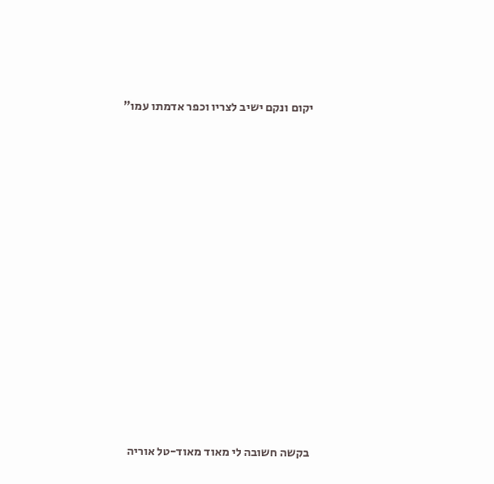יקום ונקם ישיב לצריו וכפר אדמתו עמו"

















בקשה חשובה לי מאוד מאוד-טל אוריה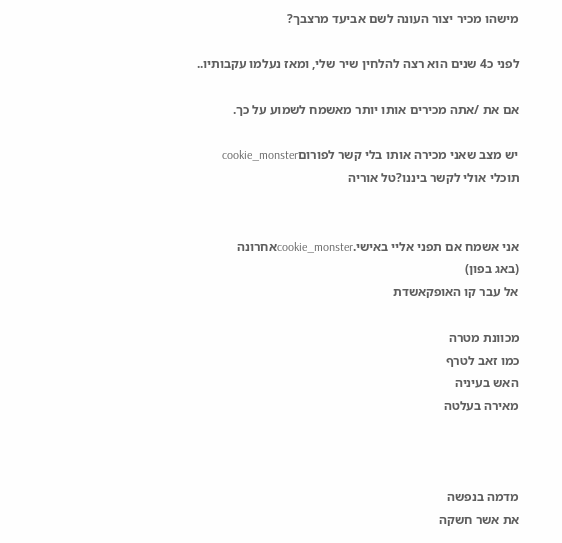מישהו מכיר יצור העונה לשם אביעד מרצבך?

לפני כ4 שנים הוא רצה להלחין שיר שלי, ומאז נעלמו עקבותיו..

אם את /אתה מכירים אותו יותר מאשמח לשמוע על כך.

יש מצב שאני מכירה אותו בלי קשר לפורוםcookie_monster
תוכלי אולי לקשר ביננו?טל אוריה


אני אשמח אם תפני אליי באישי.cookie_monsterאחרונה
(באג בפון)
אל עבר קו האופקאשדת

מכוונת מטרה
כמו זאב לטרף
האש בעיניה
מאירה בעלטה



מדמה בנפשה
את אשר חשקה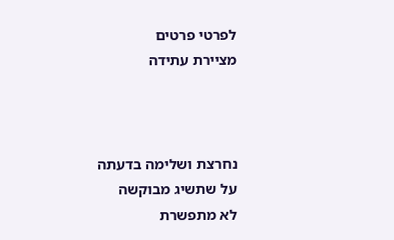לפרטי פרטים
מציירת עתידה



נחרצת ושלימה בדעתה
על שתשיג מבוקשה
לא מתפשרת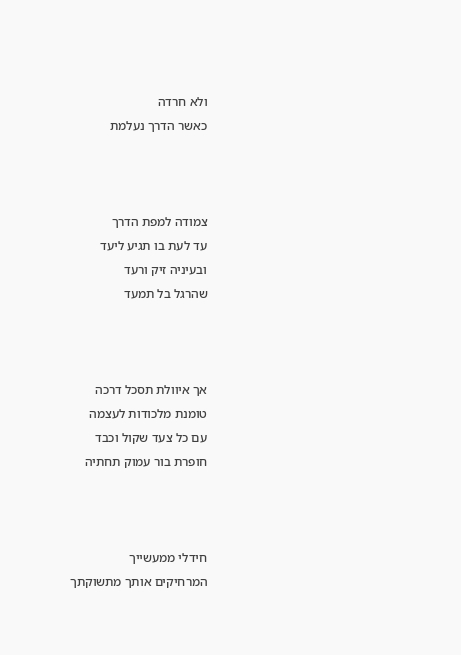ולא חרדה
כאשר הדרך נעלמת



צמודה למפת הדרך
עד לעת בו תגיע ליעד
ובעיניה זיק ורעד
שהרגל בל תמעד



אך איוולת תסכל דרכה
טומנת מלכודות לעצמה
עם כל צעד שקול וכבד
חופרת בור עמוק תחתיה



חידלי ממעשייך
המרחיקים אותך מתשוקתך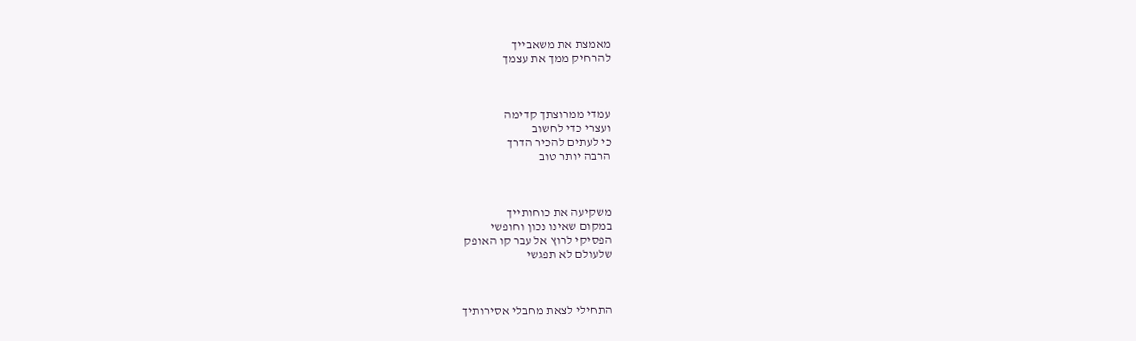מאמצת את משאבייך
להרחיק ממך את עצמך



עמדי ממרוצתך קדימה
ועצרי כדי לחשוב
כי לעתים להכיר הדרך
הרבה יותר טוב



משקיעה את כוחותייך
במקום שאינו נכון וחופשי
הפסיקי לרוץ אל עבר קו האופק
שלעולם לא תפגשי



התחילי לצאת מחבלי אסירותיך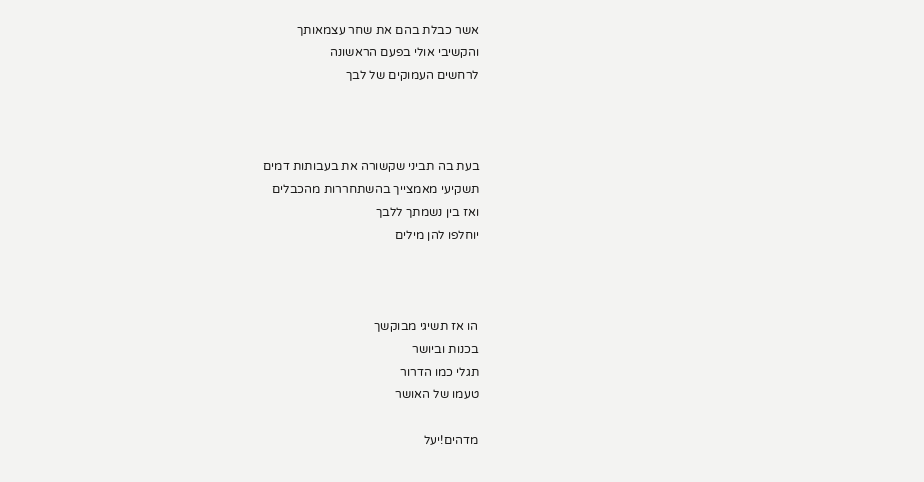אשר כבלת בהם את שחר עצמאותך
והקשיבי אולי בפעם הראשונה
לרחשים העמוקים של לבך



בעת בה תביני שקשורה את בעבותות דמים
תשקיעי מאמצייך בהשתחררות מהכבלים
ואז בין נשמתך ללבך
יוחלפו להן מילים



הו אז תשיגי מבוקשך
בכנות וביושר
תגלי כמו הדרור
טעמו של האושר

מדהים!יעל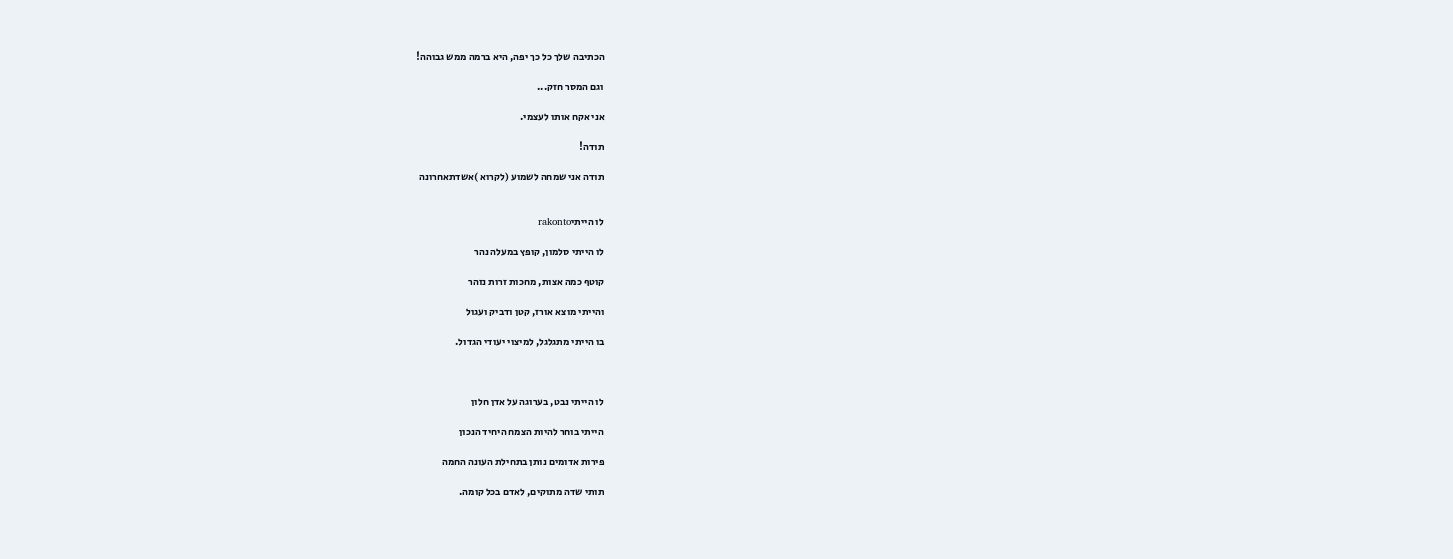הכתיבה שלך כל כך יפה, היא ברמה ממש גבוהה!

וגם המסר חזק...

אני אקח אותו לעצמי.

תודה!

תודה אני שמחה לשמוע (לקרוא )אשדתאחרונה


לו הייתיrakonto

לו הייתי סלמון, קופץ במעלה נהר

קוטף כמה אצות, מחכות זרות נזהר

והייתי מוצא אורז, קטן ודביק ועגול

בו הייתי מתגלגל, למיצוי יעודי הגדול.



לו הייתי נבט, בערוגה על אדן חלון

הייתי בוחר להיות הצמח היחיד הנכון

פירות אדומים נותן בתחילת העונה החמה

תותי שדה מתוקים, לאדם בכל קומה.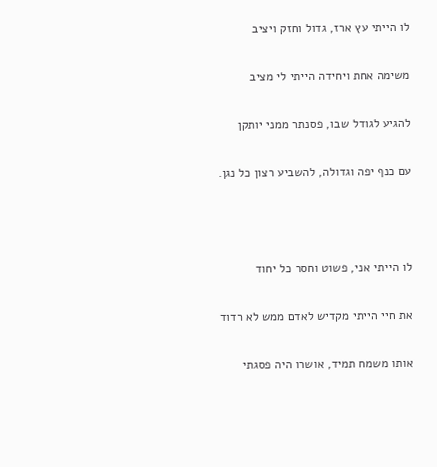לו הייתי עץ ארז, גדול וחזק ויציב

משימה אחת ויחידה הייתי לי מציב

להגיע לגודל שבו, פסנתר ממני יותקן

עם כנף יפה וגדולה, להשביע רצון כל נגן.



לו הייתי אני, פשוט וחסר כל יחוד

את חיי הייתי מקדיש לאדם ממש לא רדוד

אותו משמח תמיד, אושרו היה פסגתי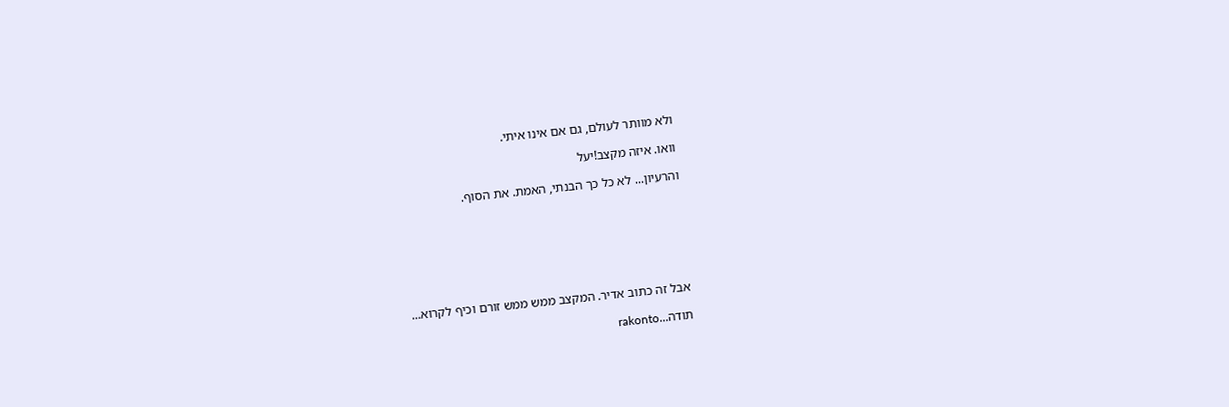ולא מוותר לעולם, גם אם אינו איתי.

וואו. איזה מקצב!יעל

והרעיון... לא כל כך הבנתי, האמת. את הסוף.







אבל זה כתוב אדיר. המקצב ממש ממש זורם וכיף לקרוא...

תודה...rakonto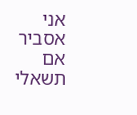אני אסביר אם תשאלי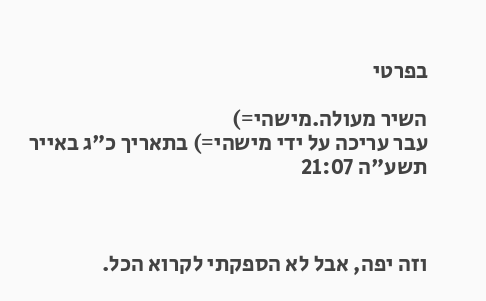בפרטי

השיר מעולה.מישהי=)
עבר עריכה על ידי מישהי=) בתאריך כ"ג באייר תשע"ה 21:07



וזה יפה, אבל לא הספקתי לקרוא הכל.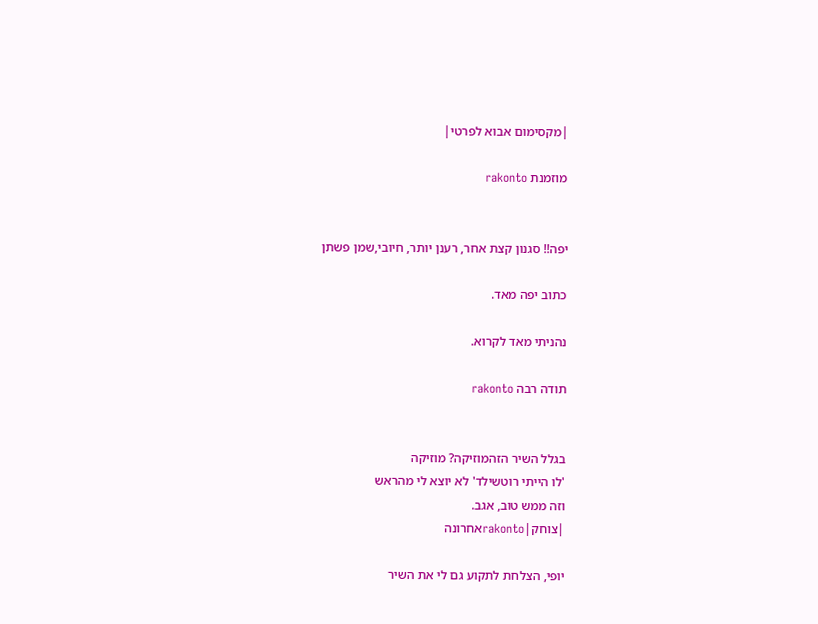|מקסימום אבוא לפרטי|

מוזמנת rakonto


יפה!! סגנון קצת אחר, רענן יותר, חיובי,שמן פשתן

כתוב יפה מאד.

נהניתי מאד לקרוא.

תודה רבה rakonto


בגלל השיר הזהמוזיקה? מוזיקה
'לו הייתי רוטשילד' לא יוצא לי מהראש
וזה ממש טוב, אגב.
|צוחק|rakontoאחרונה

יופי, הצלחת לתקוע גם לי את השיר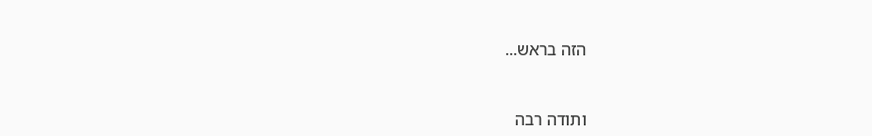הזה בראש...



ותודה רבה